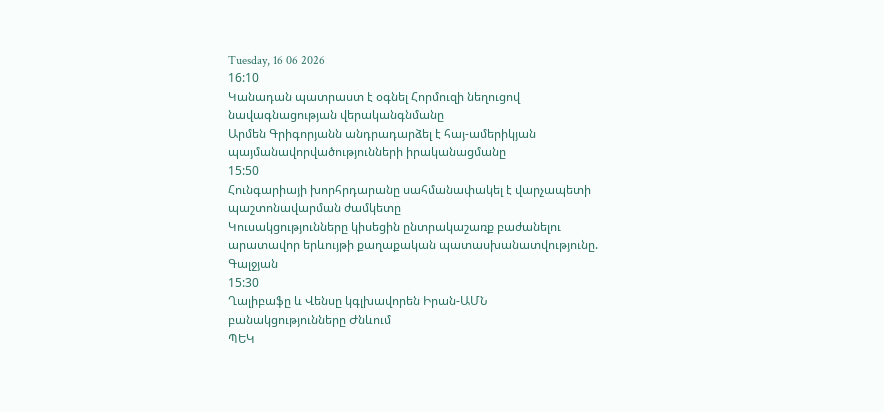Tuesday, 16 06 2026
16:10
Կանադան պատրաստ է օգնել Հորմուզի նեղուցով նավագնացության վերականգնմանը
Արմեն Գրիգորյանն անդրադարձել է հայ-ամերիկյան պայմանավորվածությունների իրականացմանը
15:50
Հունգարիայի խորհրդարանը սահմանափակել է վարչապետի պաշտոնավարման ժամկետը
Կուսակցությունները կիսեցին ընտրակաշառք բաժանելու արատավոր երևույթի քաղաքական պատասխանատվությունը. Գալջյան
15:30
Ղալիբաֆը և Վենսը կգլխավորեն Իրան-ԱՄՆ բանակցությունները Ժնևում
ՊԵԿ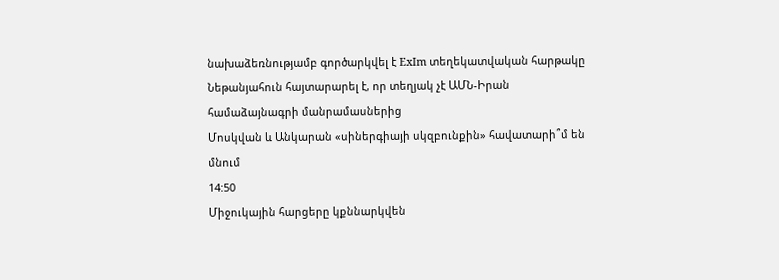նախաձեռնությամբ գործարկվել է ExIm տեղեկատվական հարթակը
Նեթանյահուն հայտարարել է, որ տեղյակ չէ ԱՄՆ-Իրան համաձայնագրի մանրամասներից
Մոսկվան և Անկարան «սիներգիայի սկզբունքին» հավատարի՞մ են մնում
14:50
Միջուկային հարցերը կքննարկվեն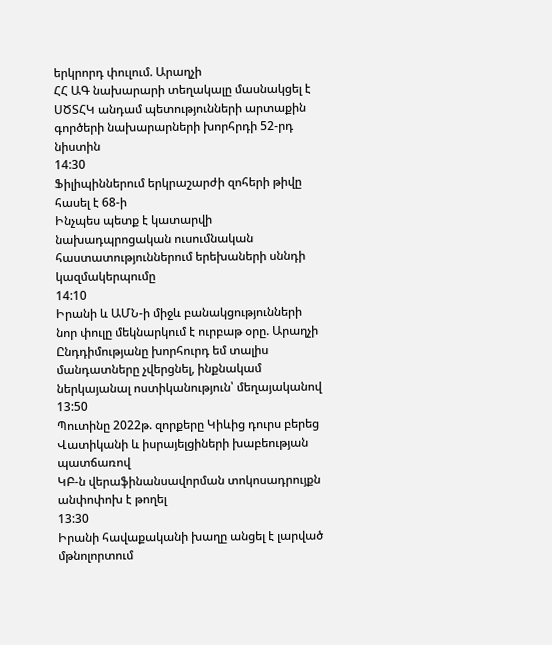երկրորդ փուլում. Արաղչի
ՀՀ ԱԳ նախարարի տեղակալը մասնակցել է ՍԾՏՀԿ անդամ պետությունների արտաքին գործերի նախարարների խորհրդի 52-րդ նիստին
14:30
Ֆիլիպիններում երկրաշարժի զոհերի թիվը հասել է 68-ի
Ինչպես պետք է կատարվի նախադպրոցական ուսումնական հաստատություններում երեխաների սննդի կազմակերպումը
14:10
Իրանի և ԱՄՆ-ի միջև բանակցությունների նոր փուլը մեկնարկում է ուրբաթ օրը. Արաղչի
Ընդդիմությանը խորհուրդ եմ տալիս մանդատները չվերցնել, ինքնակամ ներկայանալ ոստիկանություն՝ մեղայականով
13:50
Պուտինը 2022թ. զորքերը Կիևից դուրս բերեց Վատիկանի և իսրայելցիների խաբեության պատճառով
ԿԲ-ն վերաֆինանսավորման տոկոսադրույքն անփոփոխ է թողել
13:30
Իրանի հավաքականի խաղը անցել է լարված մթնոլորտում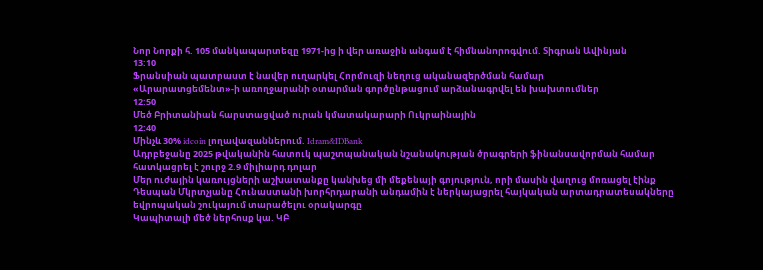Նոր Նորքի հ. 105 մանկապարտեզը 1971-ից ի վեր առաջին անգամ է հիմնանորոգվում. Տիգրան Ավինյան
13:10
Ֆրանսիան պատրաստ է նավեր ուղարկել Հորմուզի նեղուց ականազերծման համար
«Արարատցեմենտ»-ի առողջարանի օտարման գործընթացում արձանագրվել են խախտումներ
12:50
Մեծ Բրիտանիան հարստացված ուրան կմատակարարի Ուկրաինային
12:40
Մինչև 30% idcoin լողավազաններում. Idram&IDBank
Ադրբեջանը 2025 թվականին հատուկ պաշտպանական նշանակության ծրագրերի ֆինանսավորման համար հատկացրել է շուրջ 2.9 միլիարդ դոլար
Մեր ուժային կառույցների աշխատանքը կանխեց մի մեքենայի գոյություն, որի մասին վաղուց մոռացել էինք
Դեսպան Մկրտչյանը Հունաստանի խորհրդարանի անդամին է ներկայացրել հայկական արտադրատեսակները եվրոպական շուկայում տարածելու օրակարգը
Կապիտալի մեծ ներհոսք կա. ԿԲ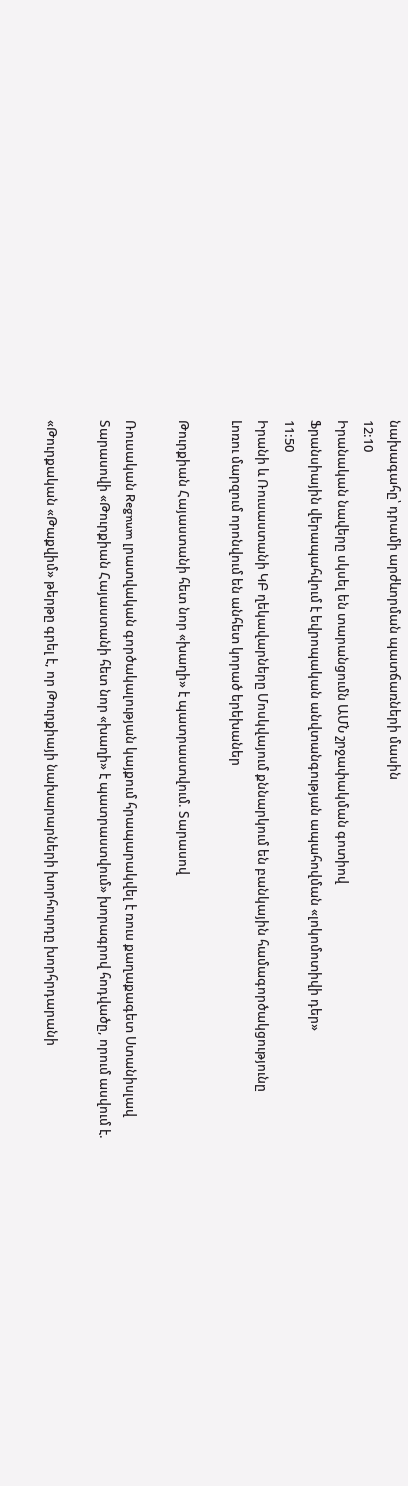նախագահը՝ դրամի արժևորման պատճառների մասին
12:10
Իրանական նավերը սկսել են տարանցումն ԱՄՆ շրջափակման գոտիով
Ֆրանսիային վերապահվում է եվրոպական անվտանգության ապահովման «լոկոմոտիվի դեր»
11:50
Իրանի և Ռուսաստանի ԿԲ ղեկավարները Մոսկվայում քննարկում են բանկային համագործակցությունը
Լոռու մարզում որոնվում են անհետ կորած երեխաներ

Թուրքիան Հայաստանի հետ նոր «խաղի» է պատրաստվում. Տարասով

Ռուսական Regnum լրատվական գործակալության կայքում հրապարակվել է ռուս քաղաքագետ Ստանիսլավ Տարասովի «Թուրքիան Հայաստանի հետ նոր «խաղի» է պատրաստվում» խորագրով հոդվածը, որում ասվում է.

«Թուրքական «Թաքվիմ» թերթը գրել է, որ Թուրքիայի նախարարների խորհուրդը խորհրդարանի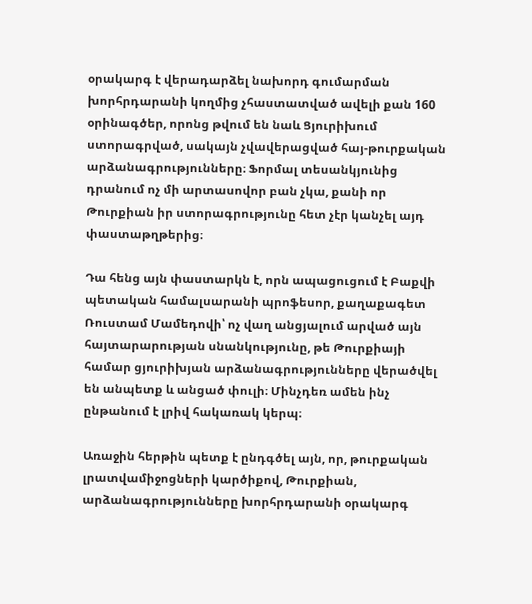օրակարգ է վերադարձել նախորդ գումարման խորհրդարանի կողմից չհաստատված ավելի քան 160 օրինագծեր, որոնց թվում են նաև Ցյուրիխում ստորագրված, սակայն չվավերացված հայ-թուրքական արձանագրությունները։ Ֆորմալ տեսանկյունից դրանում ոչ մի արտասովոր բան չկա, քանի որ Թուրքիան իր ստորագրությունը հետ չէր կանչել այդ փաստաթղթերից։

Դա հենց այն փաստարկն է, որն ապացուցում է Բաքվի պետական համալսարանի պրոֆեսոր, քաղաքագետ Ռուստամ Մամեդովի՝ ոչ վաղ անցյալում արված այն հայտարարության սնանկությունը, թե Թուրքիայի համար ցյուրիխյան արձանագրությունները վերածվել են անպետք և անցած փուլի։ Մինչդեռ ամեն ինչ ընթանում է լրիվ հակառակ կերպ։

Առաջին հերթին պետք է ընդգծել այն, որ, թուրքական լրատվամիջոցների կարծիքով, Թուրքիան, արձանագրությունները խորհրդարանի օրակարգ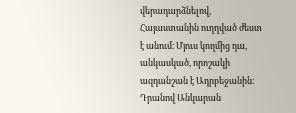վերադարձնելով, Հայաստանին ուղղված ժեստ է անում։ Մյուս կողմից դա, անկասկած, որոշակի ազդանշան է Ադրբեջանին։ Դրանով Անկարան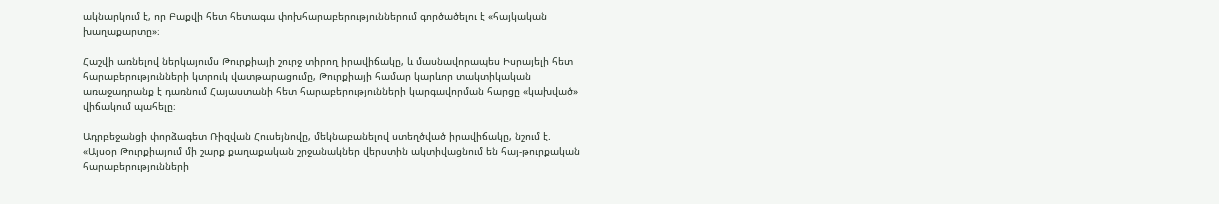ակնարկում է, որ Բաքվի հետ հետագա փոխհարաբերություններում գործածելու է «հայկական խաղաքարտը»։

Հաշվի առնելով ներկայումս Թուրքիայի շուրջ տիրող իրավիճակը, և մասնավորապես Իսրայելի հետ հարաբերությունների կտրուկ վատթարացումը, Թուրքիայի համար կարևոր տակտիկական առաջադրանք է դառնում Հայաստանի հետ հարաբերությունների կարգավորման հարցը «կախված» վիճակում պահելը։

Ադրբեջանցի փորձագետ Ռիզվան Հուսեյնովը, մեկնաբանելով ստեղծված իրավիճակը, նշում է. «Այսօր Թուրքիայում մի շարք քաղաքական շրջանակներ վերստին ակտիվացնում են հայ-թուրքական հարաբերությունների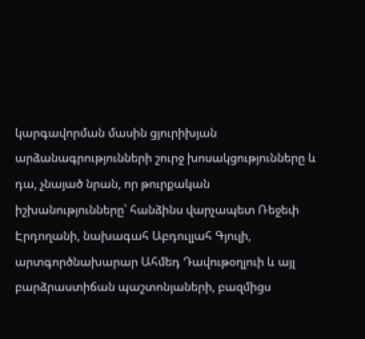կարգավորման մասին ցյուրիխյան արձանագրությունների շուրջ խոսակցությունները և դա, չնայած նրան, որ թուրքական իշխանությունները՝ հանձինս վարչապետ Ռեջեփ Էրդողանի, նախագահ Աբդուլլահ Գյուլի, արտգործնախարար Ահմեդ Դավութօղլուի և այլ բարձրաստիճան պաշտոնյաների, բազմիցս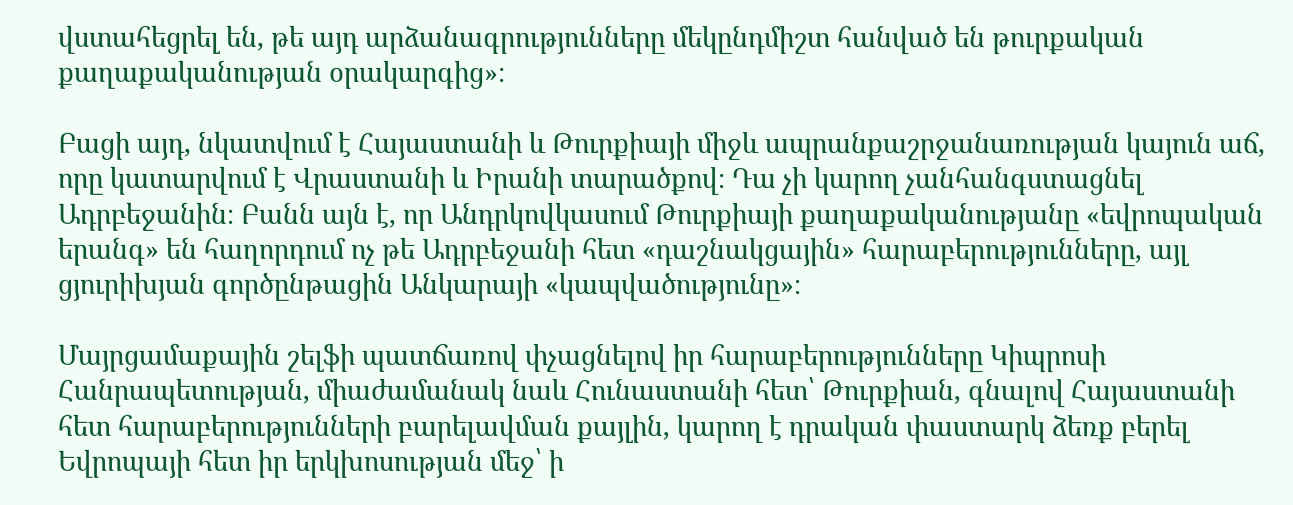վստահեցրել են, թե այդ արձանագրությունները մեկընդմիշտ հանված են թուրքական քաղաքականության օրակարգից»։

Բացի այդ, նկատվում է Հայաստանի և Թուրքիայի միջև ապրանքաշրջանառության կայուն աճ, որը կատարվում է Վրաստանի և Իրանի տարածքով։ Դա չի կարող չանհանգստացնել Ադրբեջանին։ Բանն այն է, որ Անդրկովկասում Թուրքիայի քաղաքականությանը «եվրոպական երանգ» են հաղորդում ոչ թե Ադրբեջանի հետ «դաշնակցային» հարաբերությունները, այլ ցյուրիխյան գործընթացին Անկարայի «կապվածությունը»։

Մայրցամաքային շելֆի պատճառով փչացնելով իր հարաբերությունները Կիպրոսի Հանրապետության, միաժամանակ նաև Հունաստանի հետ՝ Թուրքիան, գնալով Հայաստանի հետ հարաբերությունների բարելավման քայլին, կարող է դրական փաստարկ ձեռք բերել Եվրոպայի հետ իր երկխոսության մեջ՝ ի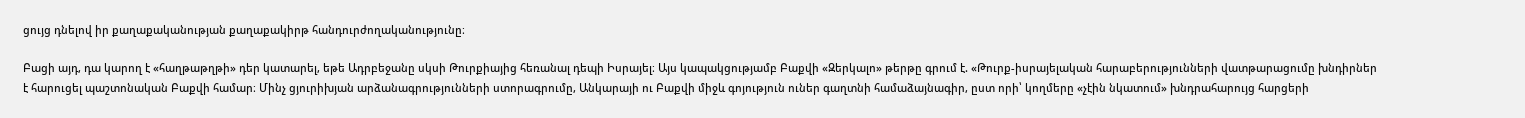ցույց դնելով իր քաղաքականության քաղաքակիրթ հանդուրժողականությունը։

Բացի այդ, դա կարող է «հաղթաթղթի» դեր կատարել, եթե Ադրբեջանը սկսի Թուրքիայից հեռանալ դեպի Իսրայել։ Այս կապակցությամբ Բաքվի «Զերկալո» թերթը գրում է. «Թուրք-իսրայելական հարաբերությունների վատթարացումը խնդիրներ է հարուցել պաշտոնական Բաքվի համար։ Մինչ ցյուրիխյան արձանագրությունների ստորագրումը, Անկարայի ու Բաքվի միջև գոյություն ուներ գաղտնի համաձայնագիր, ըստ որի՝ կողմերը «չէին նկատում» խնդրահարույց հարցերի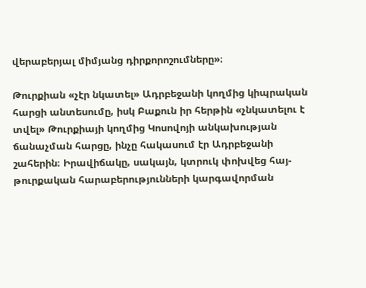վերաբերյալ միմյանց դիրքորոշումները»։

Թուրքիան «չէր նկատել» Ադրբեջանի կողմից կիպրական հարցի անտեսումը, իսկ Բաքուն իր հերթին «չնկատելու է տվել» Թուրքիայի կողմից Կոսովոյի անկախության ճանաչման հարցը, ինչը հակասում էր Ադրբեջանի շահերին։ Իրավիճակը, սակայն, կտրուկ փոխվեց հայ-թուրքական հարաբերությունների կարգավորման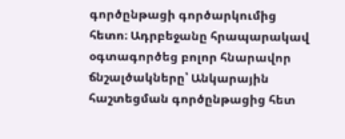գործընթացի գործարկումից հետո։ Ադրբեջանը հրապարակավ օգտագործեց բոլոր հնարավոր ճնշալծակները՝ Անկարային հաշտեցման գործընթացից հետ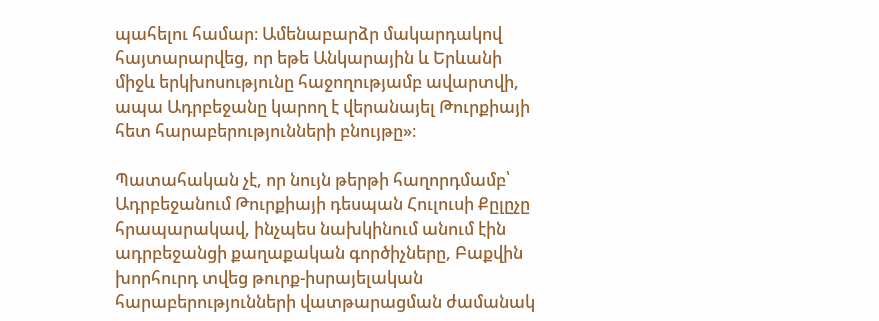պահելու համար։ Ամենաբարձր մակարդակով հայտարարվեց, որ եթե Անկարային և Երևանի միջև երկխոսությունը հաջողությամբ ավարտվի, ապա Ադրբեջանը կարող է վերանայել Թուրքիայի հետ հարաբերությունների բնույթը»։

Պատահական չէ, որ նույն թերթի հաղորդմամբ՝ Ադրբեջանում Թուրքիայի դեսպան Հուլուսի Քըլըչը հրապարակավ, ինչպես նախկինում անում էին ադրբեջանցի քաղաքական գործիչները, Բաքվին խորհուրդ տվեց թուրք-իսրայելական հարաբերությունների վատթարացման ժամանակ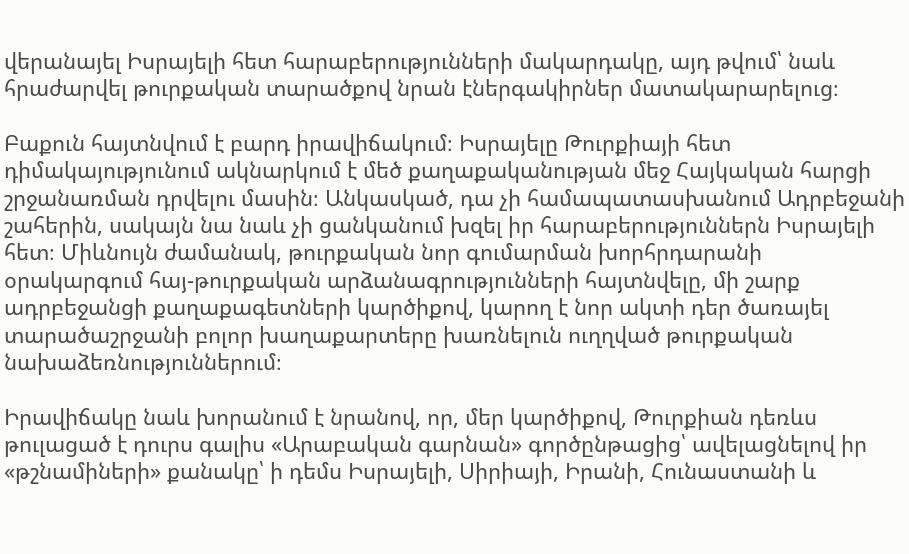վերանայել Իսրայելի հետ հարաբերությունների մակարդակը, այդ թվում՝ նաև հրաժարվել թուրքական տարածքով նրան էներգակիրներ մատակարարելուց։

Բաքուն հայտնվում է բարդ իրավիճակում։ Իսրայելը Թուրքիայի հետ դիմակայությունում ակնարկում է մեծ քաղաքականության մեջ Հայկական հարցի շրջանառման դրվելու մասին։ Անկասկած, դա չի համապատասխանում Ադրբեջանի շահերին, սակայն նա նաև չի ցանկանում խզել իր հարաբերություններն Իսրայելի հետ։ Միևնույն ժամանակ, թուրքական նոր գումարման խորհրդարանի օրակարգում հայ-թուրքական արձանագրությունների հայտնվելը, մի շարք ադրբեջանցի քաղաքագետների կարծիքով, կարող է նոր ակտի դեր ծառայել տարածաշրջանի բոլոր խաղաքարտերը խառնելուն ուղղված թուրքական նախաձեռնություններում։

Իրավիճակը նաև խորանում է նրանով, որ, մեր կարծիքով, Թուրքիան դեռևս թուլացած է դուրս գալիս «Արաբական գարնան» գործընթացից՝ ավելացնելով իր «թշնամիների» քանակը՝ ի դեմս Իսրայելի, Սիրիայի, Իրանի, Հունաստանի և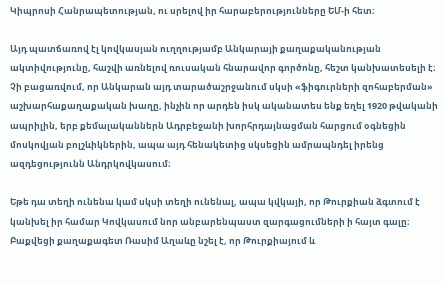Կիպրոսի Հանրապետության, ու սրելով իր հարաբերությունները ԵՄ-ի հետ։

Այդ պատճառով էլ կովկասյան ուղղությամբ Անկարայի քաղաքականության ակտիվությունը, հաշվի առնելով ռուսական հնարավոր գործոնը, հեշտ կանխատեսելի է։ Չի բացառվում, որ Անկարան այդ տարածաշրջանում սկսի «ֆիգուրների զոհաբերման» աշխարհաքաղաքական խաղը, ինչին որ արդեն իսկ ականատես ենք եղել 1920 թվականի ապրիլին, երբ քեմալականներն Ադրբեջանի խորհրդայնացման հարցում օգնեցին մոսկովյան բոլշևիկներին, ապա այդ հենակետից սկսեցին ամրապնդել իրենց ազդեցությունն Անդրկովկասում։

Եթե դա տեղի ունենա կամ սկսի տեղի ունենալ, ապա կվկայի, որ Թուրքիան ձգտում է կանխել իր համար Կովկասում նոր անբարենպաստ զարգացումների ի հայտ գալը։ Բաքվեցի քաղաքագետ Ռասիմ Աղաևը նշել է, որ Թուրքիայում և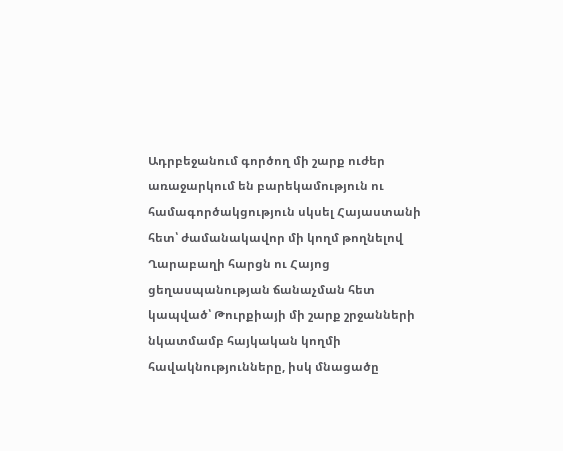Ադրբեջանում գործող մի շարք ուժեր առաջարկում են բարեկամություն ու համագործակցություն սկսել Հայաստանի հետ՝ ժամանակավոր մի կողմ թողնելով Ղարաբաղի հարցն ու Հայոց ցեղասպանության ճանաչման հետ կապված՝ Թուրքիայի մի շարք շրջանների նկատմամբ հայկական կողմի հավակնությունները, իսկ մնացածը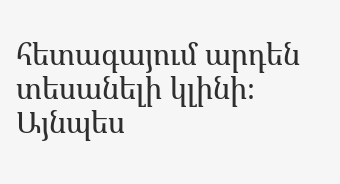հետագայում արդեն տեսանելի կլինի։ Այնպես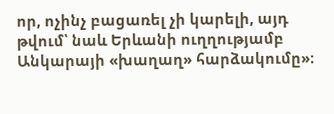որ, ոչինչ բացառել չի կարելի, այդ թվում՝ նաև Երևանի ուղղությամբ Անկարայի «խաղաղ» հարձակումը»։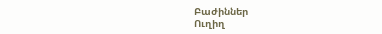Բաժիններ
Ուղիղ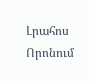Լրահոս
Որոնում